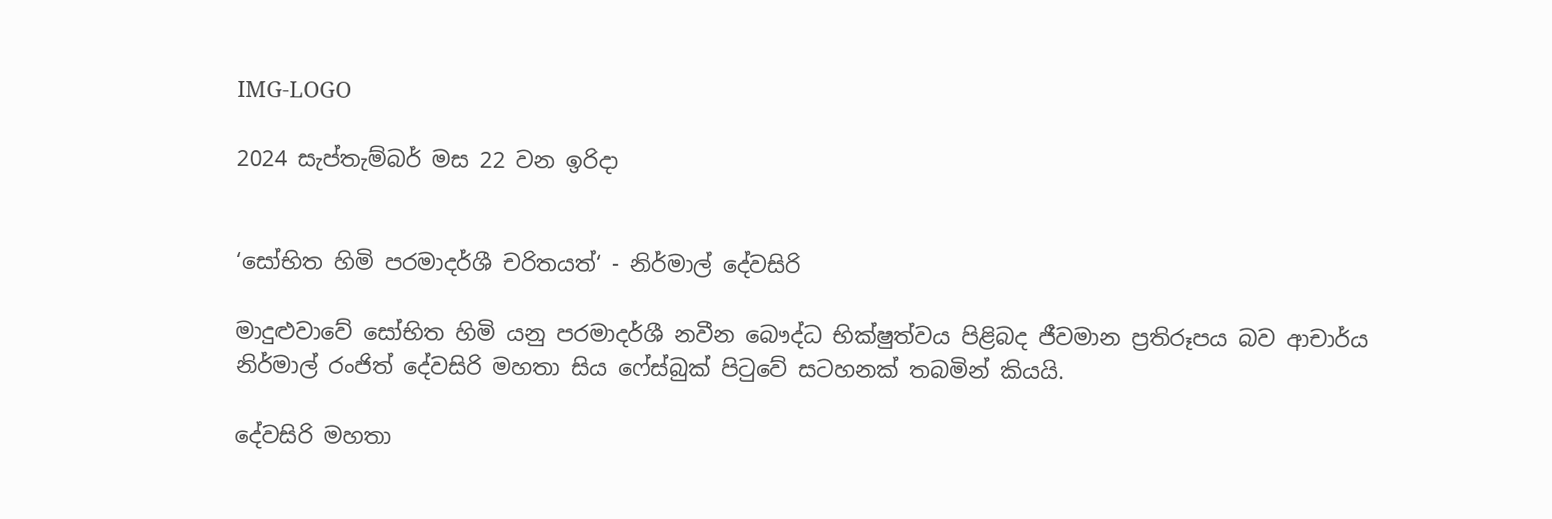IMG-LOGO

2024 සැප්තැම්බර් මස 22 වන ඉරිදා


‘සෝභිත හිමි පරමාදර්ශී චරිතයත්‘ - නිර්මාල් දේවසිරි

මාදුළුවාවේ සෝභිත හිමි යනු පරමාදර්ශී නවීන බෞද්ධ භික්ෂුත්වය පිළිබද ජීවමාන ප්‍රතිරූපය බව ආචාර්ය නිර්මාල් රංජිත් දේවසිරි මහතා සිය ෆේස්බුක් පිටුවේ සටහනක් තබමින් කියයි.

දේවසිරි මහතා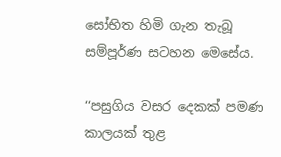සෝභිත හිමි ගැන තැබූ සම්පූර්ණ සටහන මෙසේය.

‘‘පසුගිය වසර දෙකක් පමණ කාලයක් තුළ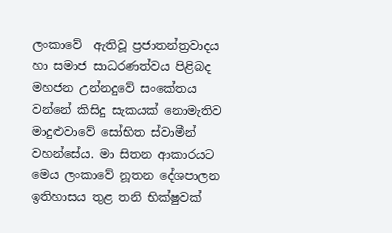ලංකාවේ  ඇතිවූ ප්‍රජාතන්ත්‍රවාදය හා සමාජ සාධරණත්වය පිළිබද මහජන උන්නදුවේ සංකේතය වන්නේ කිසිදු සැකයක් නොමැතිව මාදුළුවාවේ සෝභිත ස්වාමීන් වහන්සේය. මා සිතන ආකාරයට මෙය ලංකාවේ නූතන දේශපාලන ඉතිහාසය තුළ තනි භික්ෂුවක්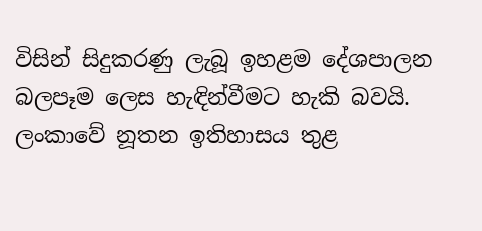විසින් සිදුකරණු ලැබූ ඉහළම දේශපාලන බලපෑම ලෙස හැඳින්වීමට හැකි බවයි. ලංකාවේ නූතන ඉතිහාසය තුළ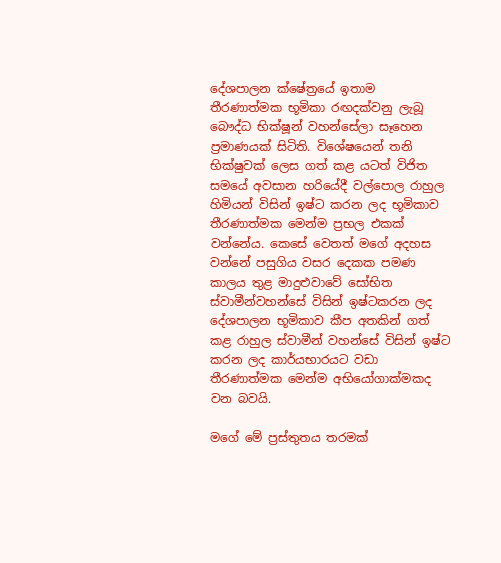දේශපාලන ක්ෂේත්‍රයේ ඉතාම තීරණාත්මක භූමිකා රඟදක්වනු ලැබූ බෞද්ධ භික්ෂූන් වහන්සේලා සෑහෙන ප්‍රමාණයක් සිටිති. විශේෂයෙන් තනි භික්ෂුවක් ලෙස ගත් කළ යටත් විජිත සමයේ අවසාන හරියේදී වල්පොල රාහුල හිමියන් විසින් ඉෂ්ට කරන ලද භූමිකාව තීරණාත්මක මෙන්ම ප්‍රභල එකක් වන්නේය. කෙසේ වෙතත් මගේ අදහස වන්නේ පසුගිය වසර දෙකක පමණ කාලය තුළ මාදුළුවාවේ සෝභිත ස්වාමීන්වහන්සේ විසින් ඉෂ්ටකරන ලද දේශපාලන භූමිකාව කීප අතකින් ගත් කළ රාහුල ස්වාමීන් වහන්සේ විසින් ඉෂ්ට කරන ලද කාර්යභාරයට වඩා තීරණාත්මක මෙන්ම අභියෝගාක්මකද වන බවයි.

මගේ මේ ප්‍රස්තුතය තරමක්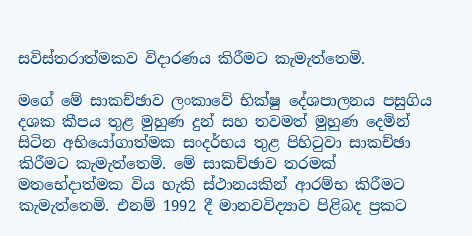සවිස්තරාත්මකව විදාරණය කිරීමට කැමැත්තෙමි.

මගේ මේ සාකච්ඡාව ලංකාවේ භික්ෂු දේශපාලනය පසුගිය දශක කීපය තුළ මුහුණ දුන් සහ තවමත් මුහුණ දෙමින් සිටින අභියෝගාත්මක සංදර්භය තුළ පිහිටුවා සාකච්ඡා කිරීමට කැමැත්තෙමි. මේ සාකච්ඡාව තරමක් මතභේදාත්මක විය හැකි ස්ථානයකින් ආරම්භ කිරීමට කැමැත්තෙමි. එනම් 1992 දී මානවවිද්‍යාව පිළිබද ප්‍රකට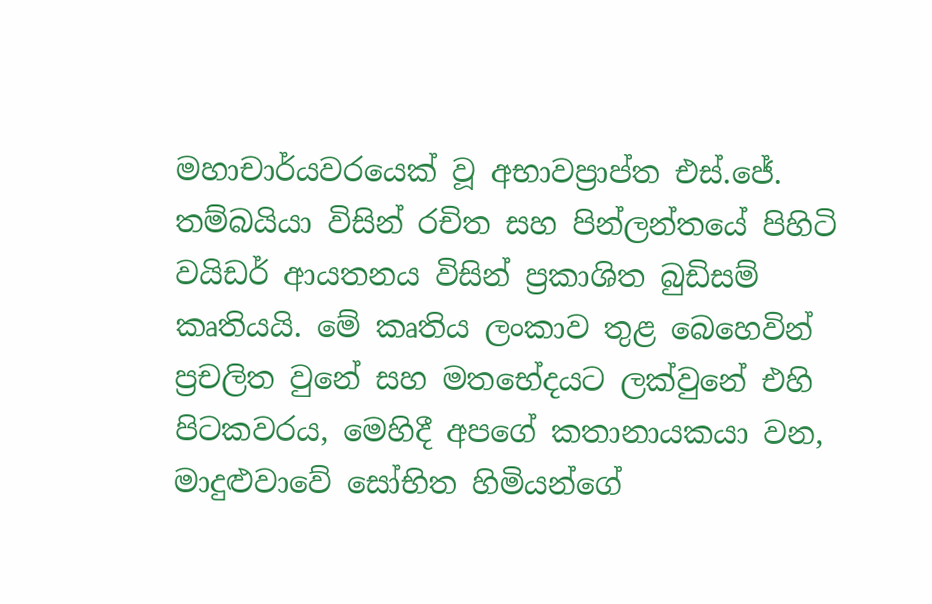මහාචාර්යවරයෙක් වූ අභාවප්‍රාප්ත එස්.ජේ. තම්බයියා විසින් රචිත සහ පින්ලන්තයේ පිහිටි වයිඩර් ආයතනය විසින් ප්‍රකාශිත බුඩිසම් කෘතියයි. මේ කෘතිය ලංකාව තුළ බෙහෙවින් ප්‍රචලිත වුනේ සහ මතභේදයට ලක්වුනේ එහි පිටකවරය, මෙහිදී අපගේ කතානායකයා වන, මාදුළුවාවේ සෝභිත හිමියන්ගේ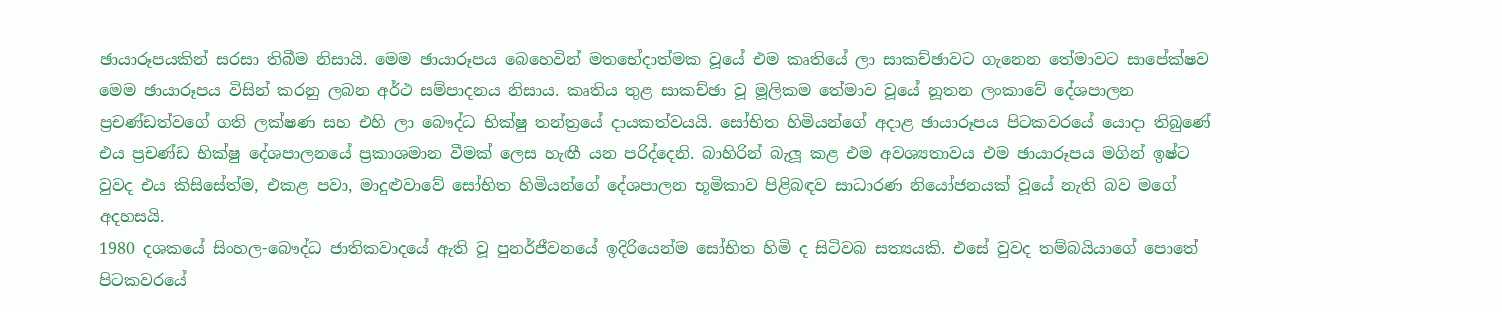ඡායාරූපයකින් සරසා තිබීම නිසායි. මෙම ඡායාරූපය බෙහෙවින් මතභේදාත්මක වූයේ එම කෘතියේ ලා සාකච්ඡාවට ගැනෙන තේමාවට සාපේක්ෂව මෙම ඡායාරූපය විසින් කරනු ලබන අර්ථ සම්පාදනය නිසාය. කෘතිය තුළ සාකච්ඡා වූ මූලිකම තේමාව වූයේ නූතන ලංකාවේ දේශපාලන ප්‍රචණ්ඩත්වගේ ගති ලක්ෂණ සහ එහි ලා බෞද්ධ භික්ෂු තන්ත්‍රයේ දායකත්වයයි. සෝභිත හිමියන්ගේ අදාළ ඡායාරූපය පිටකවරයේ යොදා තිබුණේ එය ප්‍රචණ්ඩ භික්ෂු දේශපාලනයේ ප්‍රකාශමාන වීමක් ලෙස හැඟී යන පරිද්දෙනි. බාහිරින් බැලූ කළ එම අවශ්‍යතාවය එම ඡායාරූපය මගින් ඉෂ්ට වුවද එය කිසිසේත්ම, එකළ පවා, මාදුළුවාවේ සෝභිත හිමියන්ගේ දේශපාලන භූමිකාව පිළිබඳව සාධාරණ නියෝජනයක් වූයේ නැති බව මගේ අදහසයි.
1980 දශකයේ සිංහල-බෞද්ධ ජාතිකවාදයේ ඇති වූ පුනර්ජීවනයේ ඉදිරියෙන්ම සෝභිත හිමි ද සිටිවබ සත්‍යයකි. එසේ වුවද තම්බයියාගේ පොතේ පිටකවරයේ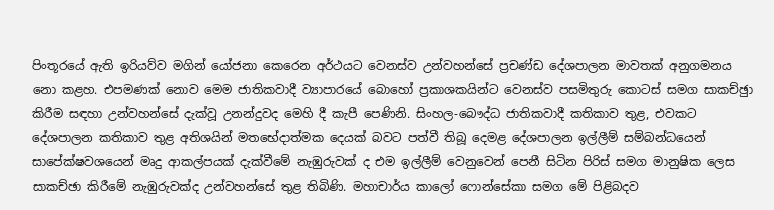පිංතූරයේ ඇති ඉරියව්ව මගින් යෝජනා කෙරෙන අර්ථයට වෙනස්ව උන්වහන්සේ ප්‍රචණ්ඩ දේශපාලන මාවතක් අනුගමනය නො කළහ. එපමණක් නොව මෙම ජාතිකවාදී ව්‍යාපාරයේ බොහෝ ප්‍රකාශකයින්ට වෙනස්ව පසමිතුරු කොටස් සමග සාකච්ඡුා කිරීම සඳහා උන්වහන්සේ දැක්වූ උනන්දුවද මෙහි දී කැපී පෙණිනි. සිංහල-බෞද්ධ ජාතිකවාදී කතිකාව තුළ, එවකට දේශපාලන කතිකාව තුළ අතිශයින් මතභේදාත්මක දෙයක් බවට පත්වී තිබූ දෙමළ දේශපාලන ඉල්ලීම් සම්බන්ධයෙන් සාපේක්ෂවශයෙන් මෘදු ආකල්පයක් දැක්වීමේ නැඹුරුවක් ද එම ඉල්ලීම් වෙනුවෙන් පෙනී සිටින පිරිස් සමග මානුෂික ලෙස සාකච්ඡා කිරීමේ නැඹුරුවක්ද උන්වහන්සේ තුළ තිබිණි. මහාචාර්ය කාලෝ ෆොන්සේකා සමග මේ පිළිබදව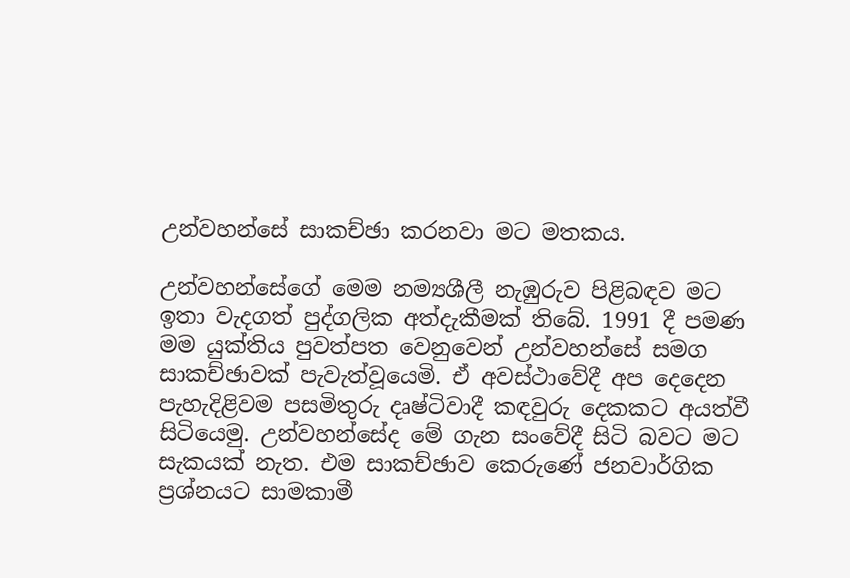උන්වහන්සේ සාකච්ඡා කරනවා මට මතකය.

උන්වහන්සේගේ මෙම නම්‍යශීලී නැඹුරුව පිළිබඳව මට ඉතා වැදගත් පුද්ගලික අත්දැකීමක් තිබේ. 1991 දී පමණ මම යුක්තිය පුවත්පත වෙනුවෙන් උන්වහන්සේ සමග සාකච්ඡාවක් පැවැත්වූයෙමි. ඒ අවස්ථාවේදී අප දෙදෙන පැහැදිළිවම පසමිතුරු දෘෂ්ටිවාදී කඳවුරු දෙකකට අයත්වී සිටියෙමු. උන්වහන්සේද මේ ගැන සංවේදී සිටි බවට මට සැකයක් නැත. එම සාකච්ඡාව කෙරුණේ ජනවාර්ගික ප්‍රශ්නයට සාමකාමී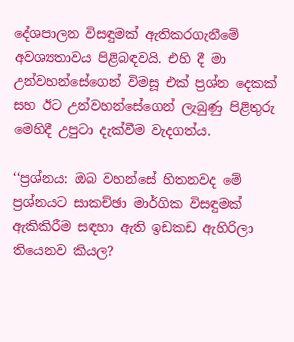දේශපාලන විසඳුමක් ඇතිකරගැනීමේ අවශ්‍යතාවය පිළිබඳවයි. එහි දී මා උන්වහන්සේගෙන් විමසූ එක් ප්‍රශ්න දෙකක් සහ ඊට උන්වහන්සේගෙන් ලැබුණු පිළිතුරු මෙහිදී උපුටා දැක්වීම වැදගත්ය.

‘‘ප්‍රශ්නය: ඔබ වහන්සේ හිතනවද මේ ප්‍රශ්නයට සාකච්ඡා මාර්ගික විසඳුමක් ඇකිකිරීම සඳහා ඇති ඉඩකඩ ඇහිරිලා තියෙනව කියල?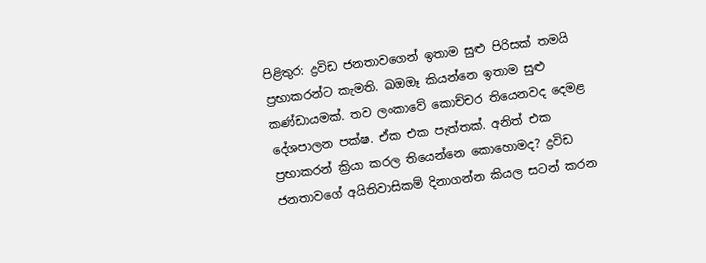පිළිතුර: ද්‍රවිඩ ජනතාවගෙන් ඉතාම සුළු පිරිසක් තමයි ප්‍රභාකරන්ට කැමති. ඛඔඔෑ කියන්නෙ ඉතාම සුළු කණ්ඩායමක්. තව ලංකාවේ කොච්චර තියෙනවද දෙමළ දේශපාලන පක්ෂ. ඒක එක පැත්තක්. අනිත් එක ප්‍රභාකරන් ක්‍රියා කරල තියෙන්නෙ කොහොමද? ද්‍රවිඩ ජනතාවගේ අයිතිවාසිකම් දිනාගන්න කියල සටන් කරන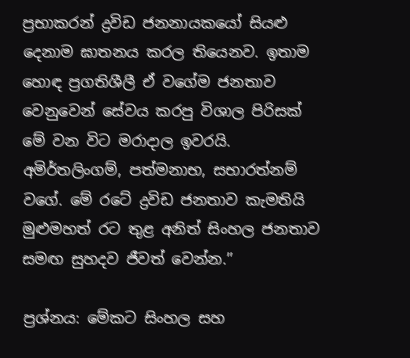ප්‍රභාකරන් ද්‍රවිඩ ජනනායකයෝ සියළු දෙනාම ඝාතනය කරල තියෙනව. ඉතාම හොඳ ප්‍රගතිශීලී ඒ වගේම ජනතාව වෙනුවෙන් සේවය කරපු විශාල පිරිසක් මේ වන විට මරාදාල ඉවරයි. අමිර්තලිංගම්, පත්මනාභ, සභාරත්නම් වගේ. මේ රටේ ද්‍රවිඩ ජනතාව කැමතියි මුළුමහත් රට තුළ අනිත් සිංහල ජනතාව සමඟ සුහදව ජීවත් වෙන්න.’’

ප්‍රශ්නය: මේකට සිංහල සහ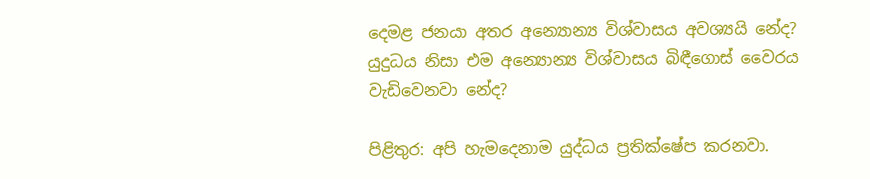දෙමළ ජනයා අතර අන්‍යොන්‍ය විශ්වාසය අවශ්‍යයි නේද? යුදුධය නිසා එම අන්‍යොන්‍ය විශ්වාසය බිඳීගොස් වෛරය වැඩිවෙනවා නේද?

පිළිතුර: අපි හැමදෙනාම යුද්ධය ප්‍රතික්ෂේප කරනවා.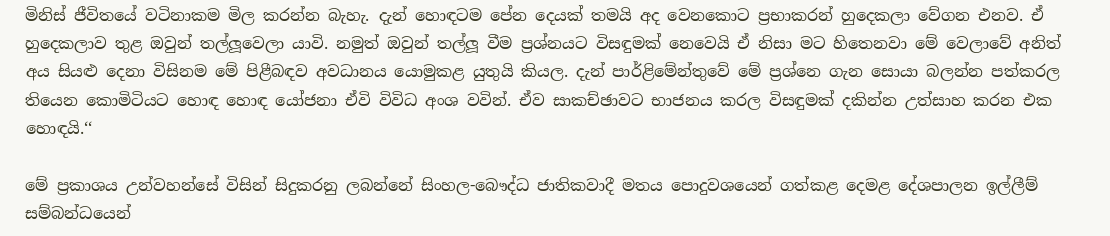මිනිස් ජීවිතයේ වටිනාකම මිල කරන්න බැහැ. දැන් හොඳටම පේන දෙයක් තමයි අද වෙනකොට ප්‍රභාකරන් හුදෙකලා වේගන එනව. ඒ හුදෙකලාව තුළ ඔවුන් තල්ලූවෙලා යාවි. නමුත් ඔවුන් තල්ලූ වීම ප්‍රශ්නයට විසඳුමක් නෙවෙයි ඒ නිසා මට හිතෙනවා මේ වෙලාවේ අනිත් අය සියළු දෙනා විසිනම මේ පිළීබඳව අවධානය යොමුකළ යුතුයි කියල. දැන් පාර්ළිමේන්තුවේ මේ ප්‍රශ්නෙ ගැන සොයා බලන්න පත්කරල තියෙන කොමිටියට හොඳ හොඳ යෝජනා ඒවි විවිධ අංශ වවින්. ඒව සාකච්ඡාවට භාජනය කරල විසඳුමක් දකින්න උත්සාහ කරන එක හොඳයි.‘‘

මේ ප්‍රකාශය උන්වහන්සේ විසින් සිදුකරනු ලබන්නේ සිංහල-බෞද්ධ ජාතිකවාදී මතය පොදුවශයෙන් ගත්කළ දෙමළ දේශපාලන ඉල්ලීම් සම්බන්ධයෙන්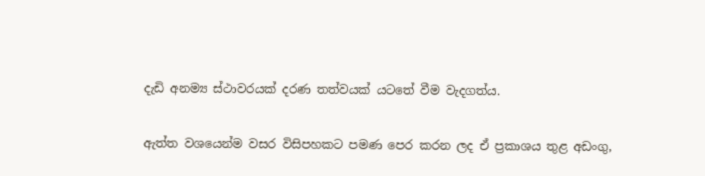දැඩි අනම්‍ය ස්ථාවරයක් දරණ තත්වයක් යටතේ වීම වැදගත්ය.

ඇත්ත වශයෙන්ම වසර විසිපහකට පමණ පෙර කරන ලද ඒ ප්‍රකාශය තුළ අඩංගු,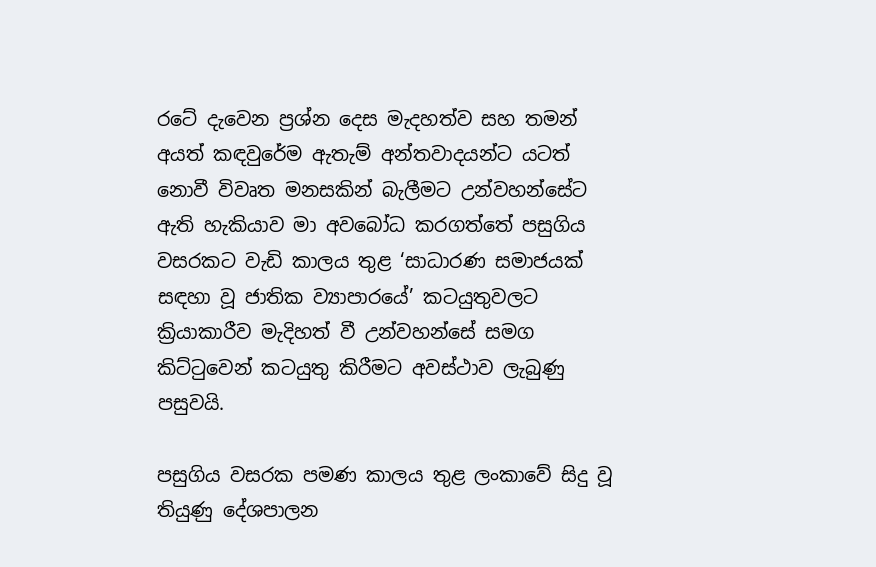රටේ දැවෙන ප්‍රශ්න දෙස මැදහත්ව සහ තමන් අයත් කඳවුරේම ඇතැම් අන්තවාදයන්ට යටත් නොවී විවෘත මනසකින් බැලීමට උන්වහන්සේට ඇති හැකියාව මා අවබෝධ කරගත්තේ පසුගිය වසරකට වැඩි කාලය තුළ ‘සාධාරණ සමාජයක් සඳහා වූ ජාතික ව්‍යාපාරයේ’ කටයුතුවලට ක්‍රියාකාරීව මැදිහත් වී උන්වහන්සේ සමග කිට්ටුවෙන් කටයුතු කිරීමට අවස්ථාව ලැබුණු පසුවයි.

පසුගිය වසරක පමණ කාලය තුළ ලංකාවේ සිදු වූ තියුණු දේශපාලන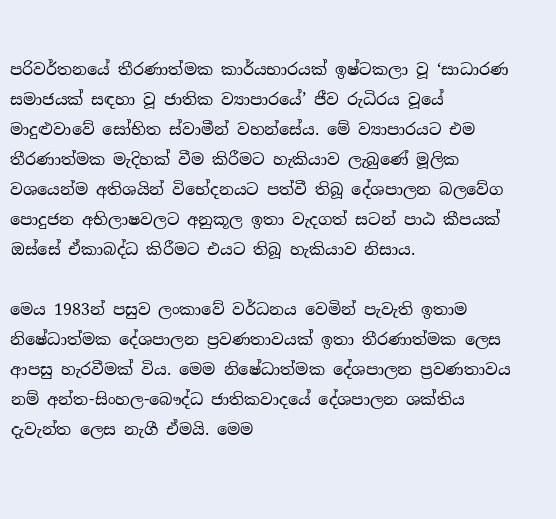පරිවර්තනයේ තීරණාත්මක කාර්යභාරයක් ඉෂ්ටකලා වූ ‘සාධාරණ සමාජයක් සඳහා වූ ජාතික ව්‍යාපාරයේ’ ජීව රුධිරය වූයේ මාදුළුවාවේ සෝභිත ස්වාමීන් වහන්සේය. මේ ව්‍යාපාරයට එම තීරණාත්මක මැදිහක් වීම කිරීමට හැකියාව ලැබුණේ මූලික වශයෙන්ම අතිශයින් විභේදනයට පත්වී තිබූ දේශපාලන බලවේග පොදුජන අභිලාෂවලට අනුකූල ඉතා වැදගත් සටන් පාඨ කීපයක් ඔස්සේ ඒකාබද්ධ කිරීමට එයට තිබූ හැකියාව නිසාය.

මෙය 1983න් පසුව ලංකාවේ වර්ධනය වෙමින් පැවැති ඉතාම නිෂේධාත්මක දේශපාලන ප්‍රවණතාවයක් ඉතා තීරණාත්මක ලෙස ආපසු හැරවීමක් විය. මෙම නිෂේධාත්මක දේශපාලන ප්‍රවණතාවය නම් අන්ත-සිංහල-බෞද්ධ ජාතිකවාදයේ දේශපාලන ශක්තිය දැවැන්ත ලෙස නැගී ඒමයි. මෙම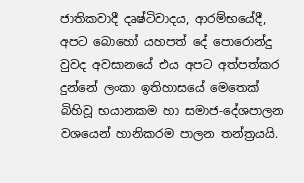ජාතිකවාදී දෘෂ්ටිවාදය, ආරම්භයේදී, අපට බොහෝ යහපත් දේ පොරොන්දු වුවද අවසානයේ එය අපට අත්පත්කර දුන්නේ ලංකා ඉතිහාසයේ මෙතෙක් බිහිවූ භයානකම හා සමාජ-දේශපාලන වශයෙන් හානිකරම පාලන තන්ත්‍රයයි.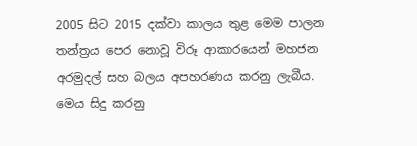2005 සිට 2015 දක්වා කාලය තුළ මෙම පාලන තන්ත්‍රය පෙර නොවූ විරූ ආකාරයෙන් මහජන අරමුදල් සහ බලය අපහරණය කරනු ලැබීය. මෙය සිදු කරනු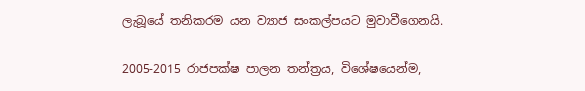ලැබූයේ තනිකරම යන ව්‍යාජ සංකල්පයට මුවාවීගෙනයි.

2005-2015 රාජපක්ෂ පාලන තන්ත්‍රය, විශේෂයෙන්ම,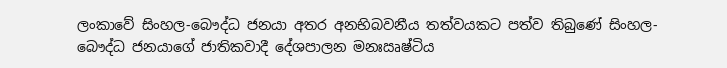ලංකාවේ සිංහල-බෞද්ධ ජනයා අතර අනභිබවනීය තත්වයකට පත්ව තිබුණේ සිංහල-බෞද්ධ ජනයාගේ ජාතිකවාදී දේශපාලන මනඃඍෂ්ටිය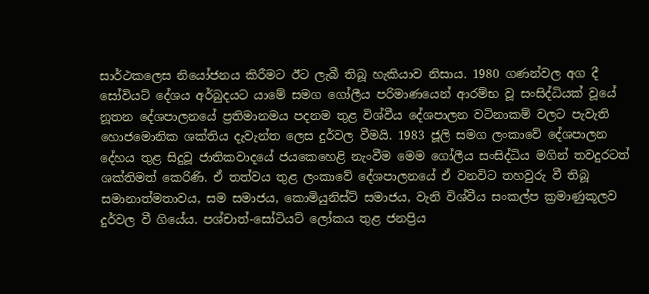සාර්ථකලෙස නියෝජනය කිරීමට ඊට ලැබී තිබූ හැකියාව නිසාය. 1980 ගණන්වල අග දී සෝවියට් දේශය අර්බුදයට යාමේ සමග ගෝලීය පරිමාණයෙන් ආරම්භ වූ සංසිද්ධියක් වූයේ නූතන දේශපාලනයේ ප්‍රතිමානමය පදනම තුළ විශ්වීය දේශපාලන වටිනාකම් වලට පැවැති හොජමොනික ශක්තිය දැවැන්ත ලෙස දුර්වල වීමයි. 1983 ජූලි සමග ලංකාවේ දේශපාලන දේහය තුළ සිදුවූ ජාතිකවාදයේ ජයකෙහෙළි නැංවීම මෙම ගෝලීය සංසිද්ධිය මගින් තවදුරටත් ශක්තිමත් කෙරිණි. ඒ තත්වය තුළ ලංකාවේ දේශපාලනයේ ඒ වනවිට තහවුරු වී තිබූ සමානාත්මතාවය, සම සමාජය, කොමියුනිස්ට් සමාජය, වැනි විශ්වීය සංකල්ප ක්‍රමාණුකූලව දුර්වල වී ගියේය. පශ්චාත්-සෝටියට් ලෝකය තුළ ජනප්‍රිය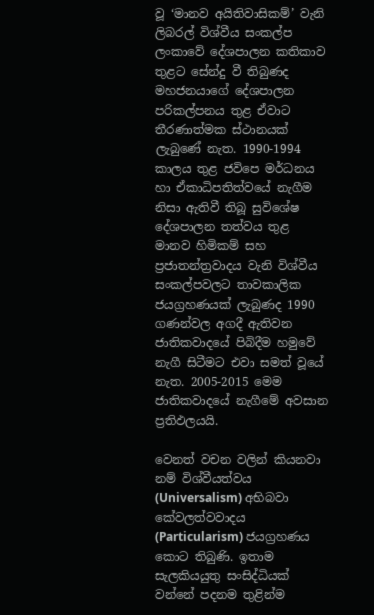වූ ‘මානව අයිතිවාසිකම්’ වැනි ලිබරල් විශ්වීය සංකල්ප ලංකාවේ දේශපාලන කතිකාව තුළට සේන්දු වී තිබුණද මහජනයාගේ දේශපාලන පරිකල්පනය තුළ ඒවාට තීරණාත්මක ස්ථානයක් ලැබුණේ නැත. 1990-1994 කාලය තුළ ජවිපෙ මර්ධනය හා ඒකාධිපතිත්වයේ නැගීම නිසා ඇතිවී තිබූ සුවිශේෂ දේශපාලන තත්වය තුළ මානව හිමිකම් සහ ප්‍රජාතන්ත්‍රවාදය වැනි විශ්වීය සංකල්පවලට තාවකාලික ජයග්‍රහණයක් ලැබුණද 1990 ගණන්වල අගදී ඇතිවන ජාතිකවාදයේ පිබිදීම හමුවේ නැගී සිටීමට එවා සමත් වූයේ නැත. 2005-2015 මෙම ජාතිකවාදයේ නැගීමේ අවසාන ප්‍රතිඵලයයි.

වෙනත් වචන වලින් කියනවා නම් විශ්වීයත්වය (Universalism) අභිබවා කේවලත්වවාදය (Particularism) ජයග්‍රහණය කොට තිබුණි. ඉතාම සැලකියයුතු සංසිද්ධියක් වන්නේ පදනම තුළින්ම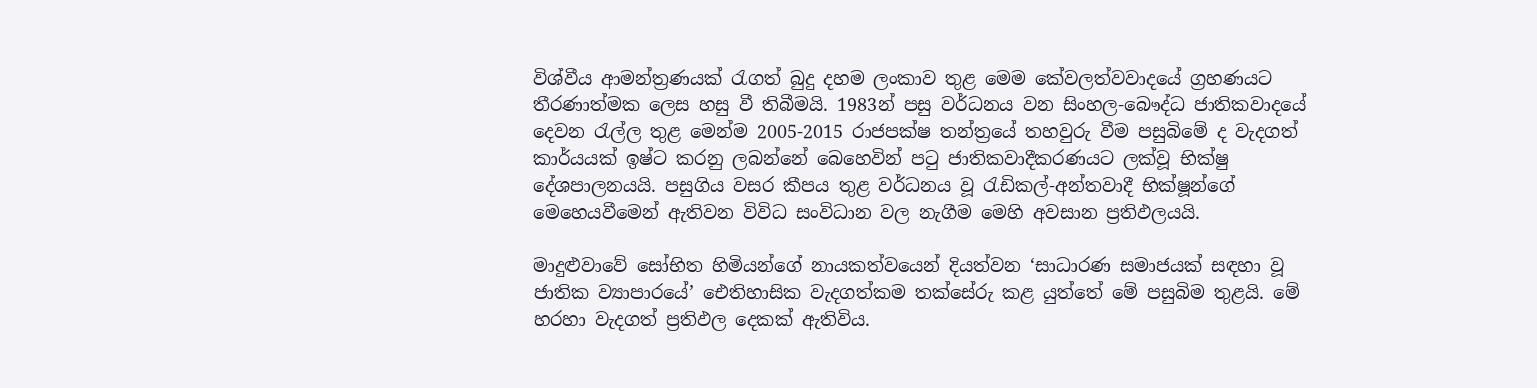විශ්වීය ආමන්ත්‍රණයක් රැගත් බුදු දහම ලංකාව තුළ මෙම කේවලත්වවාදයේ ග්‍රහණයට තීරණාත්මක ලෙස හසු වී තිබීමයි. 1983න් පසු වර්ධනය වන සිංහල-බෞද්ධ ජාතිකවාදයේ දෙවන රැල්ල තුළ මෙන්ම 2005-2015 රාජපක්ෂ තන්ත්‍රයේ තහවුරු වීම පසුබිමේ ද වැදගත් කාර්යයක් ඉෂ්ට කරනු ලබන්නේ බෙහෙවින් පටු ජාතිකවාදීකරණයට ලක්වූ භික්ෂු දේශපාලනයයි. පසුගිය වසර කීපය තුළ වර්ධනය වූ රැඩිකල්-අන්තවාදී භික්ෂූන්ගේ මෙහෙයවීමෙන් ඇතිවන විවිධ සංවිධාන වල නැගීම මෙහි අවසාන ප්‍රතිඵලයයි.

මාදුළුවාවේ සෝභිත හිමියන්ගේ නායකත්වයෙන් දියත්වන ‘සාධාරණ සමාජයක් සඳහා වූ ජාතික ව්‍යාපාරයේ’ ඓතිහාසික වැදගත්කම තක්සේරු කළ යුත්තේ මේ පසුබිම තුළයි. මේ හරහා වැදගත් ප්‍රතිඵල දෙකක් ඇතිවිය.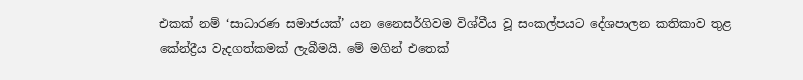එකක් නම් ‘සාධාරණ සමාජයක්’ යන නෛසර්ගිවම විශ්වීය වූ සංකල්පයට දේශපාලන කතිකාව තුළ කේන්ද්‍රීය වැදගත්කමක් ලැබීමයි. මේ මගින් එතෙක්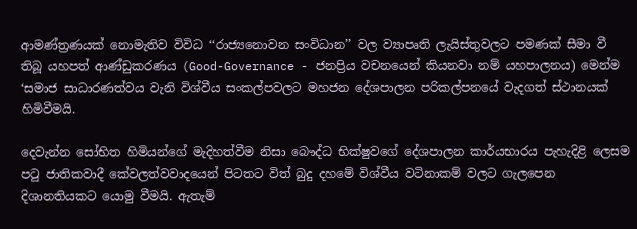ආමණ්ත්‍රණයක් නොමැතිව විවිධ ‘‘රාජ්‍යනොවන සංවිධාන’’ වල ව්‍යාපෘති ලැයිස්තුවලට පමණක් සීමා වී තිබූ යහපත් ආණ්ඩුකරණය (Good-Governance - ජනප්‍රිය වචනයෙන් කියනවා නම් යහපාලනය) මෙන්ම ‘සමාජ සාධාරණත්වය වැනි විශ්වීය සංකල්පවලට මහජන දේශපාලන පරිකල්පනයේ වැදගත් ස්ථානයක් හිමිවීමයි.

දෙවැන්න සෝභිත හිමියන්ගේ මැදිහත්වීම නිසා බෞද්ධ භික්ෂුවගේ දේශපාලන කාර්යභාරය පැහැදිළි ලෙසම පටු ජාතිකවාදී කේවලත්වවාදයෙන් පිටතට විත් බුදු දහමේ විශ්වීය වටිනාකම් වලට ගැලපෙන දිශානතියකට යොමු වීමයි. ඇතැම්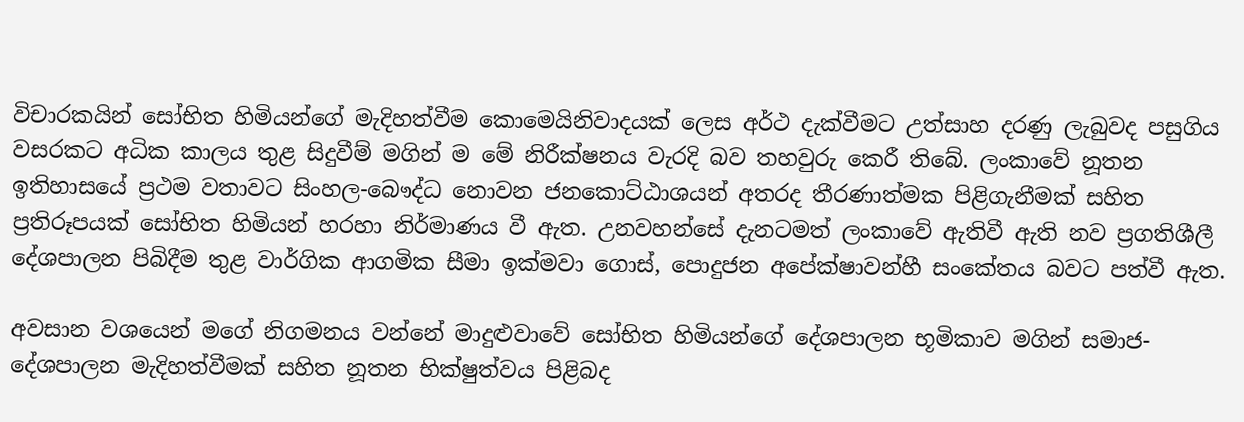විචාරකයින් සෝභිත හිමියන්ගේ මැදිහත්වීම කොමෙයිනිවාදයක් ලෙස අර්ථ දැක්වීමට උත්සාහ දරණු ලැබුවද පසුගිය වසරකට අධික කාලය තුළ සිදුවීම් මගින් ම මේ නිරීක්ෂනය වැරදි බව තහවුරු කෙරී තිබේ. ලංකාවේ නූතන ඉතිහාසයේ ප්‍රථම වතාවට සිංහල-බෞද්ධ නොවන ජනකොට්ඨාශයන් අතරද තීරණාත්මක පිළිගැනීමක් සහිත ප්‍රතිරූපයක් සෝභිත හිමියන් හරහා නිර්මාණය වී ඇත. උනවහන්සේ දැනටමත් ලංකාවේ ඇතිවී ඇති නව ප්‍රගතිශීලී දේශපාලන පිබිදීම තුළ වාර්ගික ආගමික සීමා ඉක්මවා ගොස්, පොදුජන අපේක්ෂාවන්හී සංකේතය බවට පත්වී ඇත.

අවසාන වශයෙන් මගේ නිගමනය වන්නේ මාදුළුවාවේ සෝභිත හිමියන්ගේ දේශපාලන භූමිකාව මගින් සමාජ-දේශපාලන මැදිහත්වීමක් සහිත නූතන භික්ෂුත්වය පිළිබද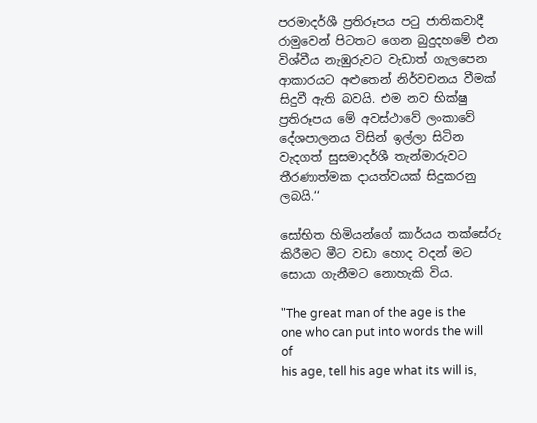පරමාදර්ශී ප්‍රතිරූපය පටු ජාතිකවාදී රාමුවෙන් පිටතට ගෙන බුදුදහමේ එන විශ්වීය නැඹුරුවට වැඩාත් ගැලපෙන ආකාරයට අළුතෙන් නිර්වචනය වීමක් සිදුවී ඇති බවයි. එම නව භික්ෂු ප්‍රතිරූපය මේ අවස්ථාවේ ලංකාවේ දේශපාලනය විසින් ඉල්ලා සිටින වැදගත් සුසමාදර්ශී තැන්මාරුවට තීරණාත්මක දායත්වයක් සිදුකරනු ලබයි.‘‘

සෝභිත හිමියන්ගේ කාර්යය තක්සේරු කිරීමට මීට වඩා හොද වදන් මට සොයා ගැනීමට නොහැකි විය.

"The great man of the age is the one who can put into words the will of
his age, tell his age what its will is,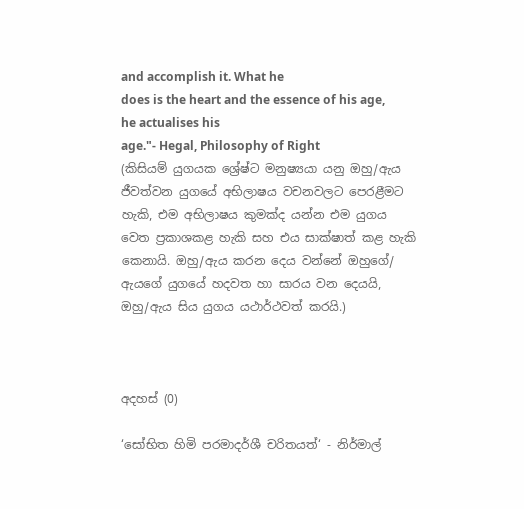and accomplish it. What he
does is the heart and the essence of his age, he actualises his
age."- Hegal, Philosophy of Right
(කිසියම් යුගයක ශ්‍රේෂ්ට මනුෂ්‍යයා යනු ඔහු/ඇය ජීවත්වන යුගයේ අභිලාෂය වචනවලට පෙරළීමට හැකි, එම අභිලාෂය කුමක්ද යන්න එම යුගය වෙත ප්‍රකාශකළ හැකි සහ එය සාක්ෂාත් කළ හැකි කෙනායි. ඔහු/ඇය කරන දෙය වන්නේ ඔහුගේ/ ඇයගේ යුගයේ හදවත හා සාරය වන දෙයයි, ඔහු/ඇය සිය යුගය යථාර්ථවත් කරයි.)



අදහස් (0)

‘සෝභිත හිමි පරමාදර්ශී චරිතයත්‘ - නිර්මාල්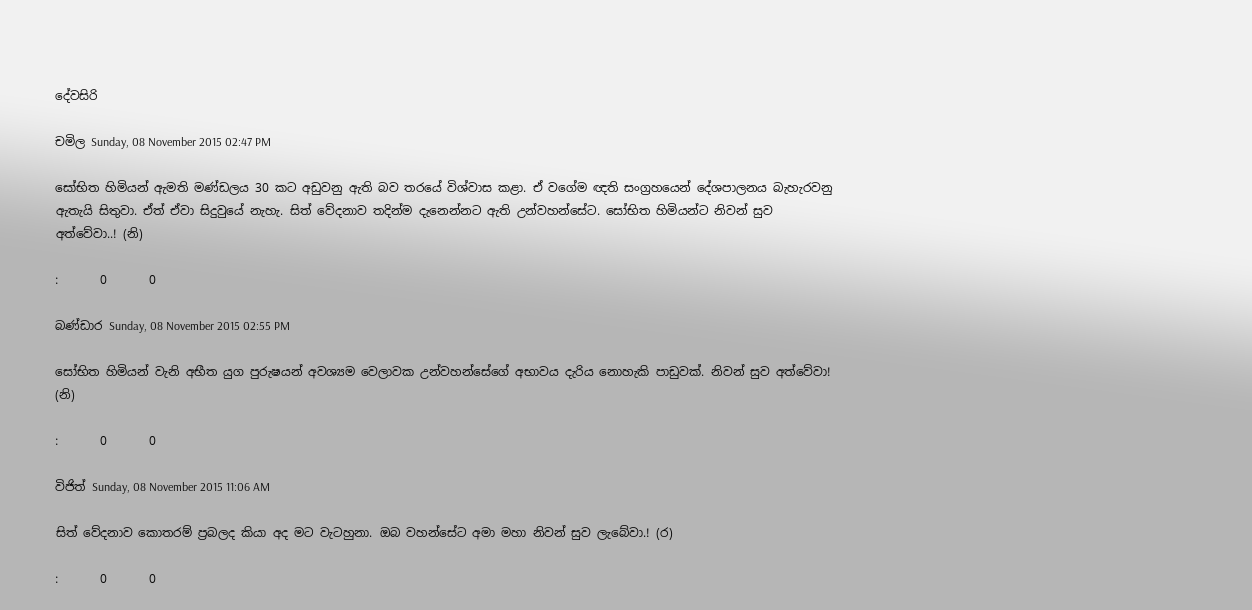දේවසිරි

චමිල Sunday, 08 November 2015 02:47 PM

සෝභිත හිමියන් ඇමති මණ්ඩලය 30 කට අඩුවනු ඇති බව තරයේ විශ්වාස කළා. ඒ වගේම ඥති සංග්‍රහයෙන් දේශපාලනය බැහැරවනු ඇතැයි සිතුවා. ඒත් ඒවා සිදුවුයේ නැහැ. සිත් වේදනාව තදින්ම දැනෙන්නට ඇති උන්වහන්සේට. සෝභිත හිමියන්ට නිවන් සුව අත්වේවා..! (නි)

:       0       0

බණ්ඩාර Sunday, 08 November 2015 02:55 PM

සෝභිත හිමියන් වැනි අභීත යුග පුරුෂයන් අවශ්‍යම වෙලාවක උන්වහන්සේගේ අභාවය දැරිය නොහැකි පාඩුවක්. නිවන් සුව අත්වේවා! (නි)

:       0       0

විජිත් Sunday, 08 November 2015 11:06 AM

සිත් වේදනාව කොතරම් ප්‍රබලද කියා අද මට වැටහුනා. ඔබ වහන්සේට අමා මහා නිවන් සුව ලැබේවා.! (ර)

:       0       0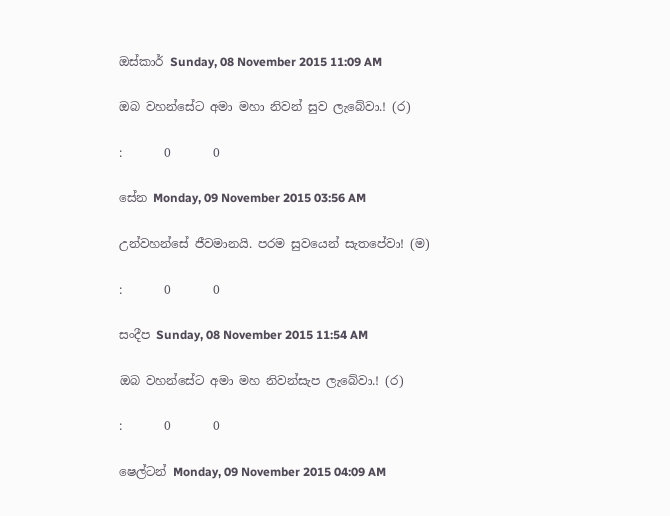ඔස්කාර් Sunday, 08 November 2015 11:09 AM

ඔබ වහන්සේට අමා මහා නිවන් සුව ලැබේවා.! (ර)

:       0       0

සේන Monday, 09 November 2015 03:56 AM

උන්වහන්සේ ජීවමානයි. පරම සුවයෙන් සැතපේවා! (ම)

:       0       0

සංදීප Sunday, 08 November 2015 11:54 AM

ඔබ වහන්සේට අමා මහ නිවන්සැප ලැබේවා.! (ර)

:       0       0

ෂෙල්ටන් Monday, 09 November 2015 04:09 AM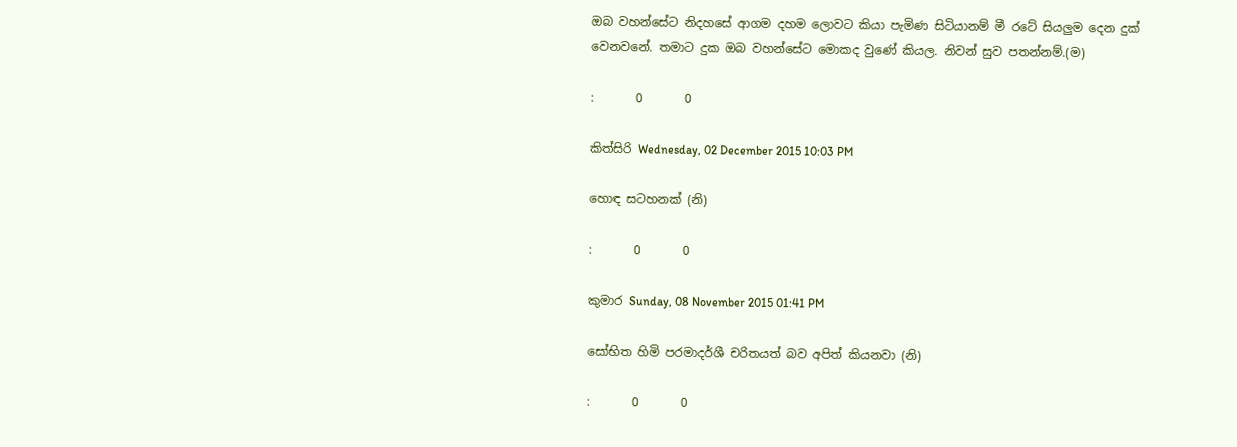ඔබ වහන්සේට නිදහසේ ආගම දහම ලොවට කියා පැමිණ සිටියානම් මී රටේ සියලුම දෙන දුක් වෙනවනේ. තමාට දුක ඔබ වහන්සේට මොකද වුණේ කියල. නිවන් සුව පතන්නම්.(ම)

:       0       0

කිත්සිරි Wednesday, 02 December 2015 10:03 PM

හොඳ සටහනක් (නි)

:       0       0

කුමාර Sunday, 08 November 2015 01:41 PM

සෝභිත හිමි පරමාදර්ශී චරිතයත් බව අපිත් කියනවා (නි)

:       0       0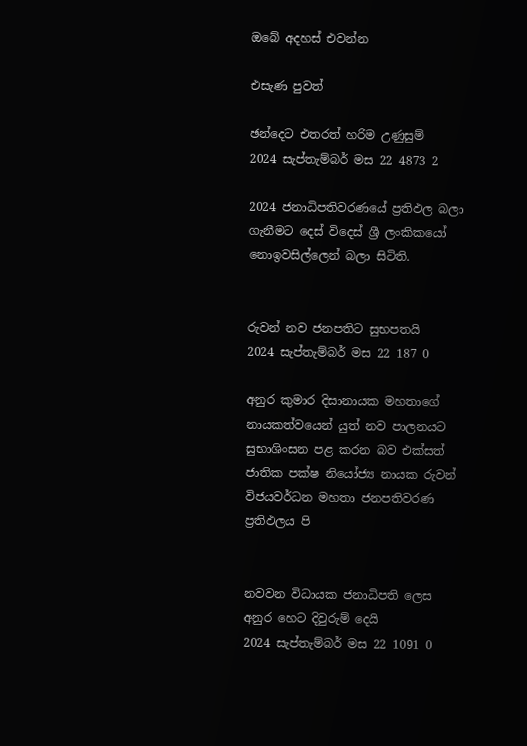ඔබේ අදහස් එවන්න

එසැණ පුවත්

ඡන්දෙට එතරත් හරිම උණුසුම්
2024 සැප්තැම්බර් මස 22 4873 2

2024 ජනාධිපතිවරණයේ ප්‍රතිඵල බලා ගැනීමට දෙස් විදෙස් ශ්‍රී ලංකිකයෝ නොඉවසිල්ලෙන් බලා සිටිති.


රුවන් නව ජනපතිට සුභපතයි
2024 සැප්තැම්බර් මස 22 187 0

අනුර කුමාර දිසානායක මහතාගේ නායකත්වයෙන් යුත් නව පාලනයට සුභාශිංසන පළ කරන බව එක්සත් ජාතික පක්ෂ නියෝජ්‍ය නායක රුවන් විජයවර්ධන මහතා ජනපතිවරණ ප්‍රතිඵලය පි


නවවන විධායක ජනාධිපති ලෙස අනුර හෙට දිවුරුම් දෙයි
2024 සැප්තැම්බර් මස 22 1091 0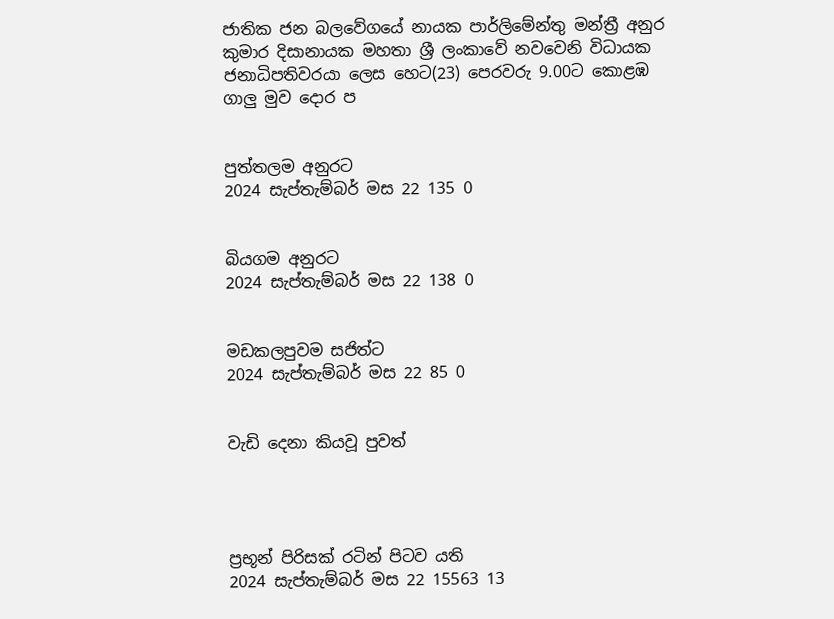ජාතික ජන බලවේගයේ නායක පාර්ලිමේන්තු මන්ත්‍රී අනුර කුමාර දිසානායක මහතා ශ්‍රී ලංකාවේ නවවෙනි විධායක ජනාධිපතිවරයා ලෙස හෙට(23) පෙරවරු 9.00ට කොළඹ ගාලු මුව දොර ප


පුත්තලම අනුරට
2024 සැප්තැම්බර් මස 22 135 0


බියගම අනුරට
2024 සැප්තැම්බර් මස 22 138 0


මඩකලපුවම සජිත්ට
2024 සැප්තැම්බර් මස 22 85 0


වැඩි දෙනා කියවූ පුවත්




ප්‍රභූන් පිරිසක් රටින් පිටව යති
2024 සැප්තැම්බර් මස 22 15563 13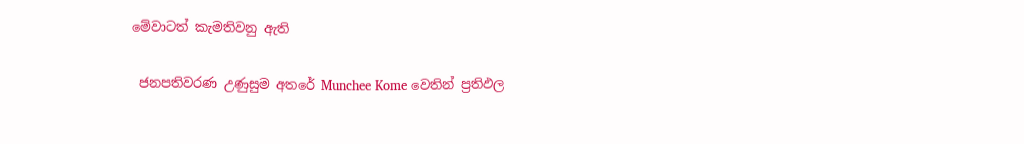මේවාටත් කැමතිවනු ඇති

 ජනපතිවරණ උණුසුම අතරේ Munchee Kome වෙතින් ප්‍රතිඵල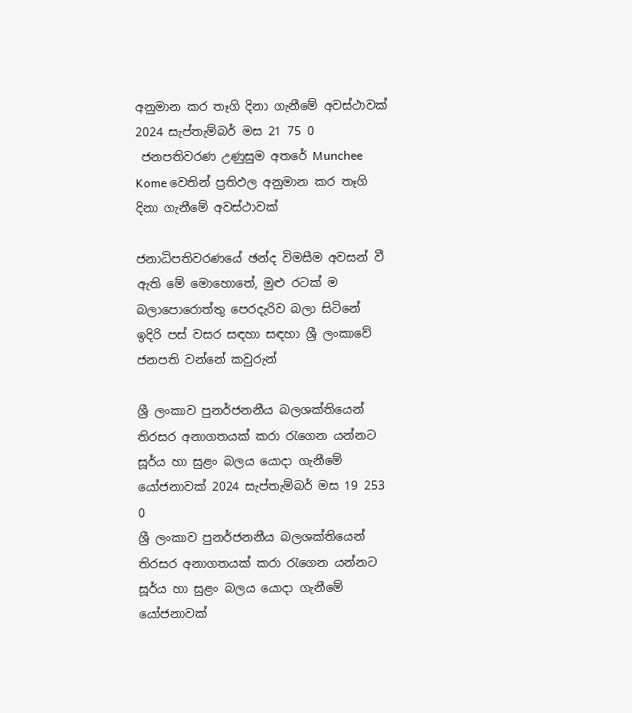අනුමාන කර තෑගි දිනා ගැනීමේ අවස්ථාවක් 2024 සැප්තැම්බර් මස 21 75 0
 ජනපතිවරණ උණුසුම අතරේ Munchee Kome වෙතින් ප්‍රතිඵල අනුමාන කර තෑගි දිනා ගැනීමේ අවස්ථාවක්

ජනාධිපතිවරණයේ ඡන්ද විමසීම අවසන් වී ඇති මේ මොහොතේ, මුළු රටක් ම බලාපොරොත්තු පෙරදැරිව බලා සිටිනේ ඉදිරි පස් වසර සඳහා සඳහා ශ්‍රී ලංකාවේ ජනපති වන්නේ කවුරුන්

ශ්‍රී ලංකාව පුනර්ජනනීය බලශක්තියෙන් තිරසර අනාගතයක් කරා රැගෙන යන්නට සූර්ය හා සුළං බලය යොදා ගැනීමේ යෝජනාවක් 2024 සැප්තැම්බර් මස 19 253 0
ශ්‍රී ලංකාව පුනර්ජනනීය බලශක්තියෙන් තිරසර අනාගතයක් කරා රැගෙන යන්නට සූර්ය හා සුළං බලය යොදා ගැනීමේ යෝජනාවක්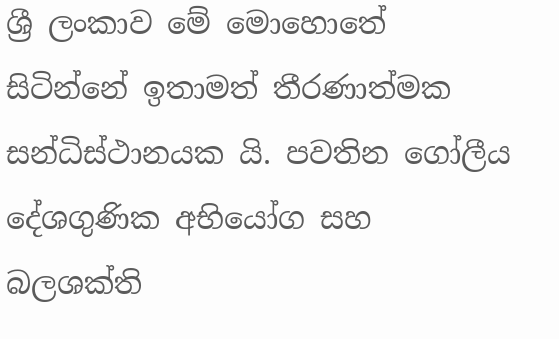ශ්‍රී ලංකාව මේ මොහොතේ සිටින්නේ ඉතාමත් තීරණාත්මක සන්ධිස්ථානයක යි. පවතින ගෝලීය දේශගුණික අභියෝග සහ බලශක්ති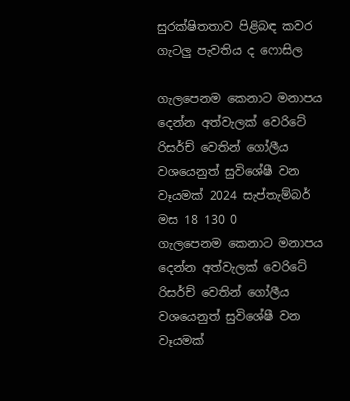සුරක්ෂිතතාව පිළිබඳ කවර ගැටලු පැවතිය ද ෆොසිල

ගැලපෙනම කෙනාට මනාපය දෙන්න අත්වැලක් වෙරිටේ රිසර්ච් වෙතින් ගෝලීය වශයෙනුත් සුවිශේෂී වන වෑයමක් 2024 සැප්තැම්බර් මස 18 130 0
ගැලපෙනම කෙනාට මනාපය දෙන්න අත්වැලක් වෙරිටේ රිසර්ච් වෙතින් ගෝලීය වශයෙනුත් සුවිශේෂී වන වෑයමක්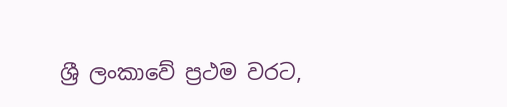ශ්‍රී ලංකාවේ ප්‍රථම වරට,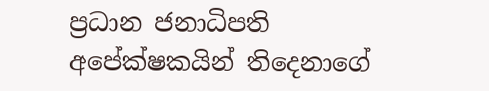ප්‍රධාන ජනාධිපති අපේක්ෂකයින් තිදෙනාගේ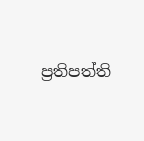ප්‍රතිපත්ති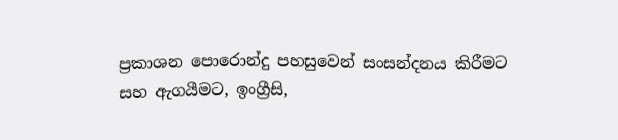ප්‍රකාශන පොරොන්දු පහසුවෙන් සංසන්දනය කිරීමට සහ ඇගයීමට, ඉංග්‍රීසි,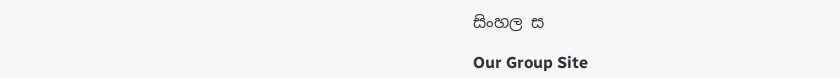සිංහල ස

Our Group Site